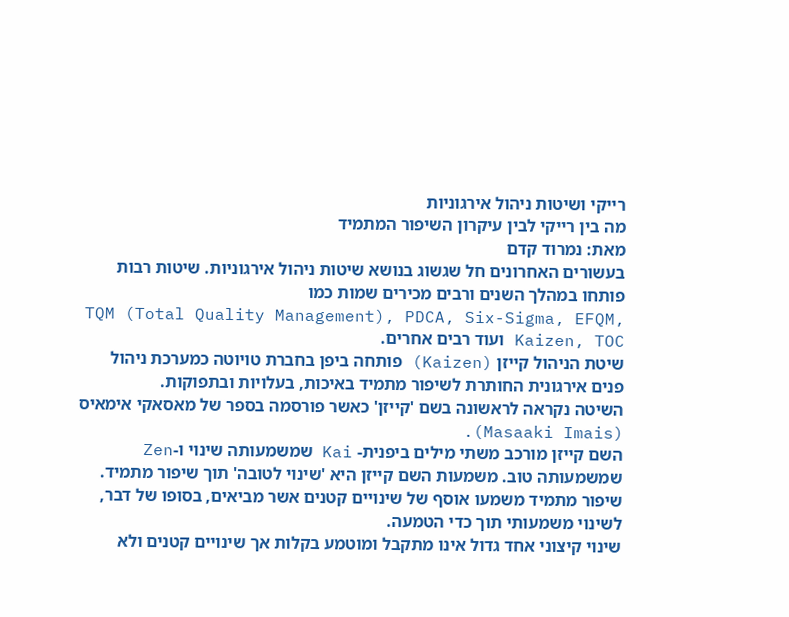רייקי ושיטות ניהול אירגוניות
מה בין רייקי לבין עיקרון השיפור המתמיד
מאת: נמרוד קדם
בעשורים האחרונים חל שגשוג בנושא שיטות ניהול אירגוניות. שיטות רבות פותחו במהלך השנים ורבים מכירים שמות כמו
TQM (Total Quality Management), PDCA, Six-Sigma, EFQM, Kaizen, TOC ועוד רבים אחרים.
שיטת הניהול קייזן (Kaizen) פותחה ביפן בחברת טויוטה כמערכת ניהול פנים אירגונית החותרת לשיפור מתמיד באיכות, בעלויות ובתפוקות.
השיטה נקראה לראשונה בשם 'קייזן' כאשר פורסמה בספר של מאסאקי אימאיס (Masaaki Imais).
השם קייזן מורכב משתי מילים ביפנית- Kai שמשמעותה שינוי ו-Zen שמשמעותה טוב. משמעות השם קייזן היא 'שינוי לטובה' תוך שיפור מתמיד.
שיפור מתמיד משמעו אוסף של שינויים קטנים אשר מביאים, בסופו של דבר, לשינוי משמעותי תוך כדי הטמעה.
שינוי קיצוני אחד גדול אינו מתקבל ומוטמע בקלות אך שינויים קטנים ולא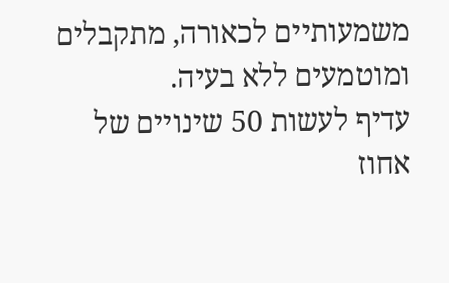משמעותיים לכאורה, מתקבלים ומוטמעים ללא בעיה.
עדיף לעשות 50 שינויים של אחוז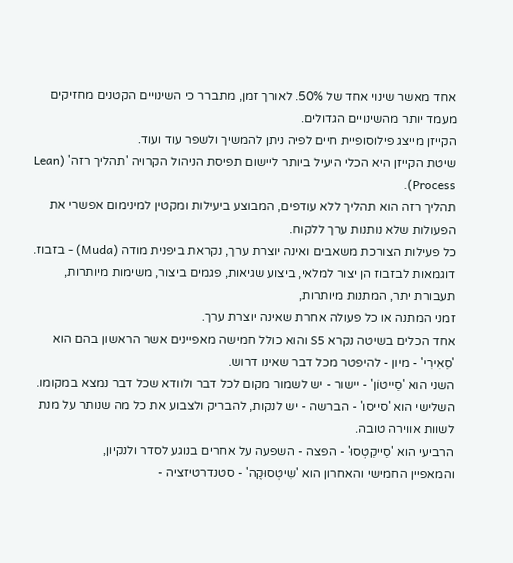אחד מאשר שינוי אחד של 50%. לאורך זמן, מתברר כי השינויים הקטנים מחזיקים מעמד יותר מהשינויים הגדולים.
הקייזן מייצג פילוסופיית חיים לפיה ניתן להמשיך ולשפר עוד ועוד.
שיטת הקייזן היא הכלי היעיל ביותר ליישום תפיסת הניהול הקרויה 'תהליך רזה' (Lean Process).
תהליך רזה הוא תהליך ללא עודפים, המבוצע ביעילות ומקטין למינימום אפשרי את הפעולות שלא נותנות ערך ללקוח.
כל פעילות הצורכת משאבים ואינה יוצרת ערך, נקראת ביפנית מודה (Muda) - בזבוז.
דוגמאות לבזבוז הן יצור למלאי, ביצוע שגיאות, פגמים ביצור, משימות מיותרות, תעבורת יתר, המתנות מיותרות,
זמני המתנה או כל פעולה אחרת שאינה יוצרת ערך.
אחד הכלים בשיטה נקרא S5 והוא כולל חמישה מאפיינים אשר הראשון בהם הוא 'סֵאִירִי' - מיון - להיפטר מכל דבר שאינו דרוש.
השני הוא 'סֵייטוֹן' - יישור - יש לשמור מקום לכל דבר ולוודא שכל דבר נמצא במקומו.
השלישי הוא 'סייסו' - הברשה - יש לנקות, להבריק ולצבוע את כל מה שנותר על מנת לשוות אווירה טובה.
הרביעי הוא 'סֵייקֵטְסוּ' - הפצה - השפעה על אחרים בנוגע לסדר ולנקיון,
והמאפיין החמישי והאחרון הוא 'שִיטְסוּקֶה' - סטנדרטיזציה -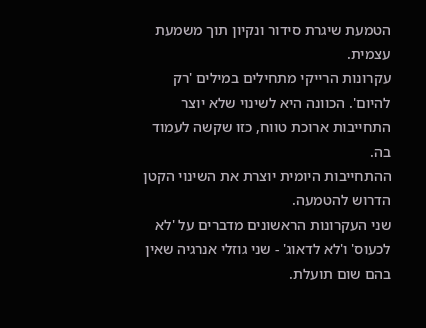הטמעת שיגרת סידור ונקיון תוך משמעת עצמית.
עקרונות הרייקי מתחילים במילים 'רק להיום'. הכוונה היא לשינוי שלא יוצר התחייבות ארוכת טווח, כזו שקשה לעמוד בה.
ההתחייבות היומית יוצרת את השינוי הקטן הדרוש להטמעה.
שני העקרונות הראשונים מדברים על 'לא לכעוס' ו'לא לדאוג' - שני גוזלי אנרגיה שאין בהם שום תועלת.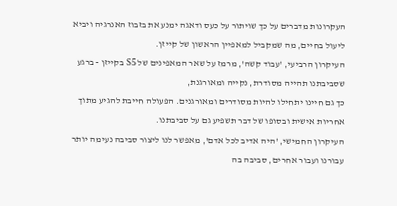העקרונות מדברים על כך שויתור על כעס ודאגה ימנע את בזבוז האנרגיה ויביא ליעול בחיים, מה שמקביל למאפיין הראשון של קייזן.
העיקרון הרביעי, 'עבוד קשה', מרמז על שאר המאפינים של S5 בקייזן - ברגע שסביבתנו תהייה מסודרת, נקייה ומאורגנת,
כך גם חיינו יתחילו להיות מסודרים ומאורגנים. הפעולה חייבת להגיע מתוך אחריות אישית ובסופו של דבר תשפיע גם על סביבתנו.
העיקרון החמישי, 'היה אדיב לכל אדם', מאפשר לנו ליצור סביבה נעימה יותר עבורנו ועבור אחרים, סביבה בה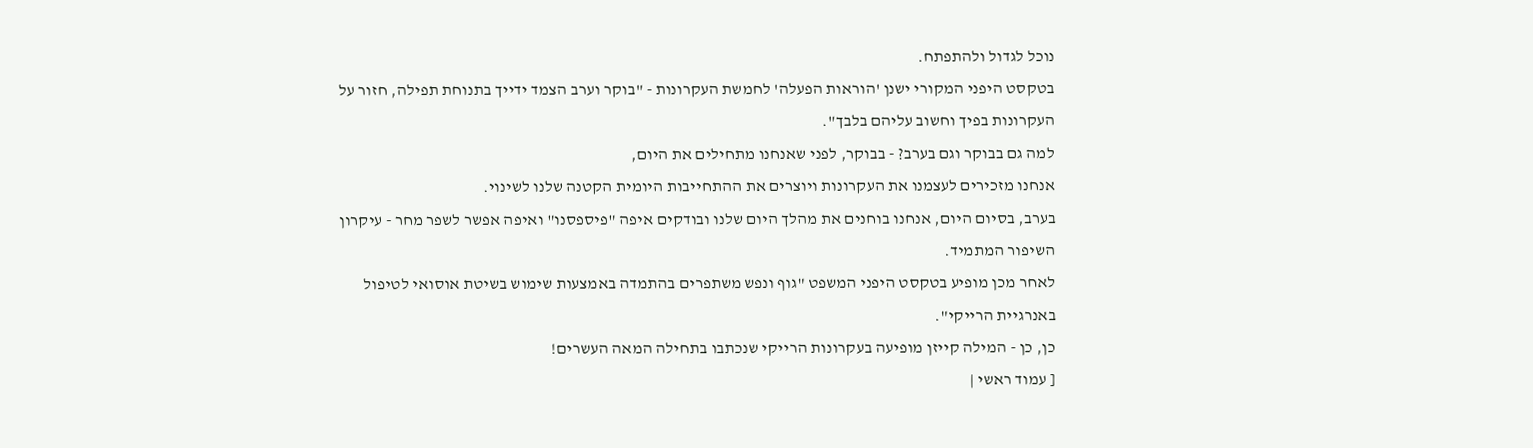נוכל לגדול ולהתפתח.
בטקסט היפני המקורי ישנן 'הוראות הפעלה' לחמשת העקרונות - "בוקר וערב הצמד ידייך בתנוחת תפילה, חזור על העקרונות בפיך וחשוב עליהם בלבך".
למה גם בבוקר וגם בערב? - בבוקר, לפני שאנחנו מתחילים את היום,
אנחנו מזכירים לעצמנו את העקרונות ויוצרים את ההתחייבות היומית הקטנה שלנו לשינוי.
בערב, בסיום היום, אנחנו בוחנים את מהלך היום שלנו ובודקים איפה "פיספסנו" ואיפה אפשר לשפר מחר - עיקרון השיפור המתמיד.
לאחר מכן מופיע בטקסט היפני המשפט "גוף ונפש משתפרים בהתמדה באמצעות שימוש בשיטת אוסואי לטיפול באנרגיית הרייקי".
כן, כן - המילה קייזן מופיעה בעקרונות הרייקי שנכתבו בתחילה המאה העשרים!
[ עמוד ראשי |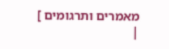מאמרים ותרגומים ]
|